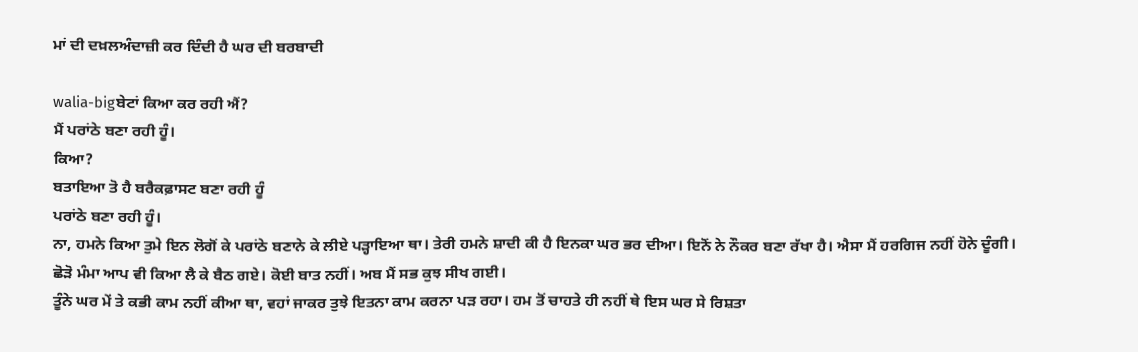ਮਾਂ ਦੀ ਦਖ਼ਲਅੰਦਾਜ਼ੀ ਕਰ ਦਿੰਦੀ ਹੈ ਘਰ ਦੀ ਬਰਬਾਦੀ

walia-bigਬੇਟਾਂ ਕਿਆ ਕਰ ਰਹੀ ਐਂ?
ਮੈਂ ਪਰਾਂਠੇ ਬਣਾ ਰਹੀ ਹੂੰ।
ਕਿਆ?
ਬਤਾਇਆ ਤੋ ਹੈ ਬਰੈਕਫ਼ਾਸਟ ਬਣਾ ਰਹੀ ਹੂੰ
ਪਰਾਂਠੇ ਬਣਾ ਰਹੀ ਹੂੰ।
ਨਾ, ਹਮਨੇ ਕਿਆ ਤੁਮੇ ਇਨ ਲੋਗੋਂ ਕੇ ਪਰਾਂਠੇ ਬਣਾਨੇ ਕੇ ਲੀਏ ਪੜ੍ਹਾਇਆ ਥਾ। ਤੇਰੀ ਹਮਨੇ ਸ਼ਾਦੀ ਕੀ ਹੈ ਇਨਕਾ ਘਰ ਭਰ ਦੀਆ। ਇਨੋਂ ਨੇ ਨੌਕਰ ਬਣਾ ਰੱਖਾ ਹੈ। ਐਸਾ ਮੈਂ ਹਰਗਿਜ ਨਹੀਂ ਹੋਨੇ ਦੂੰਗੀ।
ਛੋੜੋ ਮੰਮਾ ਆਪ ਵੀ ਕਿਆ ਲੈ ਕੇ ਬੈਠ ਗਏ। ਕੋਈ ਬਾਤ ਨਹੀਂ। ਅਬ ਮੈਂ ਸਭ ਕੁਝ ਸੀਖ ਗਈ।
ਤੂੰਨੇ ਘਰ ਮੇਂ ਤੇ ਕਭੀ ਕਾਮ ਨਹੀਂ ਕੀਆ ਥਾ, ਵਹਾਂ ਜਾਕਰ ਤੁਝੇ ਇਤਨਾ ਕਾਮ ਕਰਨਾ ਪੜ ਰਹਾ। ਹਮ ਤੋਂ ਚਾਹਤੇ ਹੀ ਨਹੀਂ ਥੇ ਇਸ ਘਰ ਸੇ ਰਿਸ਼ਤਾ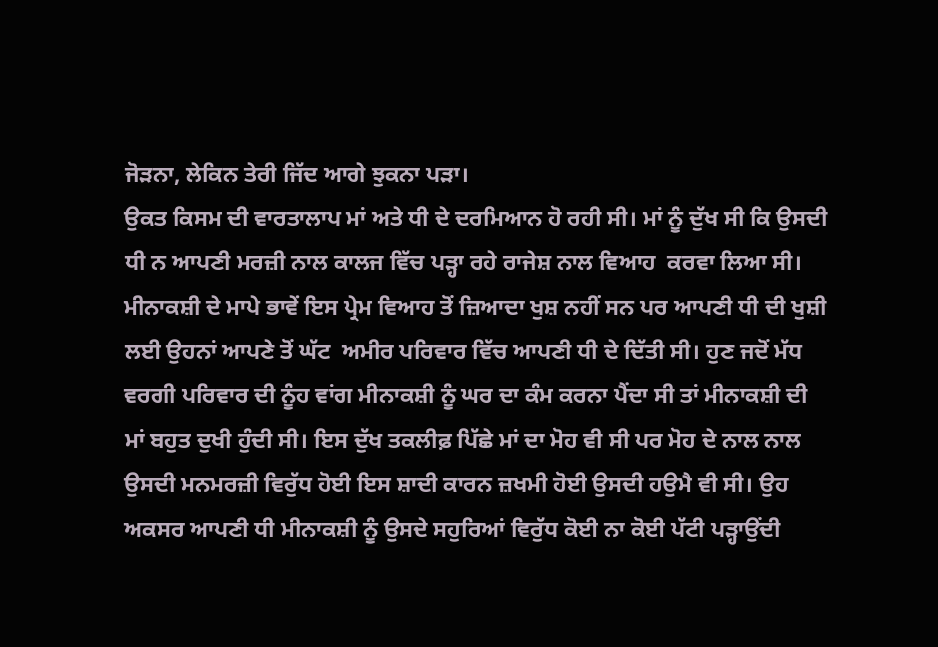ਜੋੜਨਾ, ਲੇਕਿਨ ਤੇਰੀ ਜਿੱਦ ਆਗੇ ਝੁਕਨਾ ਪੜਾ।
ਉਕਤ ਕਿਸਮ ਦੀ ਵਾਰਤਾਲਾਪ ਮਾਂ ਅਤੇ ਧੀ ਦੇ ਦਰਮਿਆਨ ਹੋ ਰਹੀ ਸੀ। ਮਾਂ ਨੂੰ ਦੁੱਖ ਸੀ ਕਿ ਉਸਦੀ ਧੀ ਨ ਆਪਣੀ ਮਰਜ਼ੀ ਨਾਲ ਕਾਲਜ ਵਿੱਚ ਪੜ੍ਹਾ ਰਹੇ ਰਾਜੇਸ਼ ਨਾਲ ਵਿਆਹ  ਕਰਵਾ ਲਿਆ ਸੀ। ਮੀਨਾਕਸ਼ੀ ਦੇ ਮਾਪੇ ਭਾਵੇਂ ਇਸ ਪ੍ਰੇਮ ਵਿਆਹ ਤੋਂ ਜ਼ਿਆਦਾ ਖੁਸ਼ ਨਹੀਂ ਸਨ ਪਰ ਆਪਣੀ ਧੀ ਦੀ ਖੁਸ਼ੀ ਲਈ ਉਹਨਾਂ ਆਪਣੇ ਤੋਂ ਘੱਟ  ਅਮੀਰ ਪਰਿਵਾਰ ਵਿੱਚ ਆਪਣੀ ਧੀ ਦੇ ਦਿੱਤੀ ਸੀ। ਹੁਣ ਜਦੋਂ ਮੱਧ ਵਰਗੀ ਪਰਿਵਾਰ ਦੀ ਨੂੰਹ ਵਾਂਗ ਮੀਨਾਕਸ਼ੀ ਨੂੰ ਘਰ ਦਾ ਕੰਮ ਕਰਨਾ ਪੈਂਦਾ ਸੀ ਤਾਂ ਮੀਨਾਕਸ਼ੀ ਦੀ ਮਾਂ ਬਹੁਤ ਦੁਖੀ ਹੁੰਦੀ ਸੀ। ਇਸ ਦੁੱਖ ਤਕਲੀਫ਼ ਪਿੱਛੇ ਮਾਂ ਦਾ ਮੋਹ ਵੀ ਸੀ ਪਰ ਮੋਹ ਦੇ ਨਾਲ ਨਾਲ ਉਸਦੀ ਮਨਮਰਜ਼ੀ ਵਿਰੁੱਧ ਹੋਈ ਇਸ ਸ਼ਾਦੀ ਕਾਰਨ ਜ਼ਖਮੀ ਹੋਈ ਉਸਦੀ ਹਉਮੈ ਵੀ ਸੀ। ਉਹ ਅਕਸਰ ਆਪਣੀ ਧੀ ਮੀਨਾਕਸ਼ੀ ਨੂੰ ਉਸਦੇ ਸਹੁਰਿਆਂ ਵਿਰੁੱਧ ਕੋਈ ਨਾ ਕੋਈ ਪੱਟੀ ਪੜ੍ਹਾਉਂਦੀ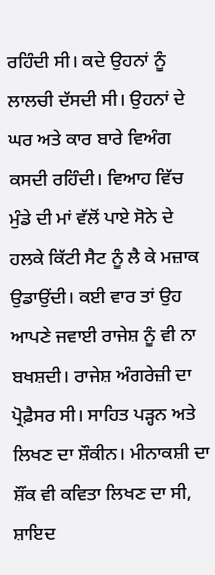ਰਹਿੰਦੀ ਸੀ। ਕਦੇ ਉਹਨਾਂ ਨੂੰ ਲਾਲਚੀ ਦੱਸਦੀ ਸੀ। ਉਹਨਾਂ ਦੇ ਘਰ ਅਤੇ ਕਾਰ ਬਾਰੇ ਵਿਅੰਗ ਕਸਦੀ ਰਹਿੰਦੀ। ਵਿਆਹ ਵਿੱਚ ਮੁੰਡੇ ਦੀ ਮਾਂ ਵੱਲੋਂ ਪਾਏ ਸੋਨੇ ਦੇ ਹਲਕੇ ਕਿੱਟੀ ਸੈਟ ਨੂੰ ਲੈ ਕੇ ਮਜ਼ਾਕ ਉਡਾਉਂਦੀ। ਕਈ ਵਾਰ ਤਾਂ ਉਹ ਆਪਣੇ ਜਵਾਈ ਰਾਜੇਸ਼ ਨੂੰ ਵੀ ਨਾ ਬਖਸ਼ਦੀ। ਰਾਜੇਸ਼ ਅੰਗਰੇਜ਼ੀ ਦਾ ਪ੍ਰੋਫ਼ੈਸਰ ਸੀ। ਸਾਹਿਤ ਪੜ੍ਹਨ ਅਤੇ ਲਿਖਣ ਦਾ ਸ਼ੌਕੀਨ। ਮੀਨਾਕਸ਼ੀ ਦਾ ਸ਼ੌਂਕ ਵੀ ਕਵਿਤਾ ਲਿਖਣ ਦਾ ਸੀ, ਸ਼ਾਇਦ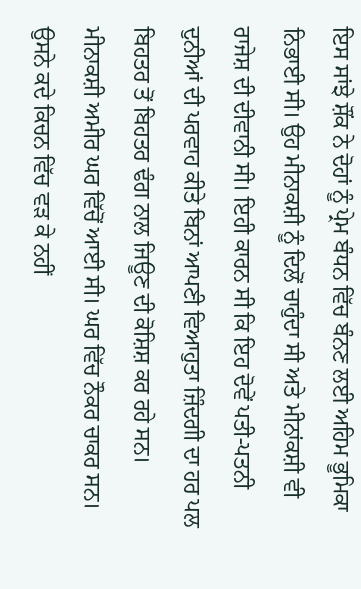ਇਸ ਸਾਂਝੇ ਸ਼ੌਂਕ ਨੇ ਦੋਹਾਂ ਨੂੰ ਪ੍ਰੇਮ ਬੰਧਨ ਵਿੱਚ ਬੰਨਣ ਲਈ ਅਹਿਮ ਭੂਮਿਕਾ ਨਿਭਾਈ ਸੀ। ਉਹ ਮੀਨਾਕਸ਼ੀ ਨੂੰ ਦਿਲੋਂ ਚਾਹੁੰਦਾ ਸੀ ਅਤੇ ਮੀਨਾਂਕਸ਼ੀ ਵੀ ਰਾਜੇਸ਼ ਦੀ ਦੀਵਾਨੀ ਸੀ। ਇਹੀ ਕਾਰਨ ਸੀ ਕਿ ਇਹ ਦੋਵੇਂ ਪਤੀ-ਪਤਨੀ ਦੁਨੀਆਂ ਦੀ ਪਰਵਾਹ ਕੀਤੇ ਬਿਨਾਂ ਆਪਣੀ ਵਿਆਹੁਤਾ ਜ਼ਿੰਦਗੀ ਦਾ ਹਰ ਪਲ ਬਿਹਤਰ ਤੋਂ ਬਿਹਤਰ ਢੰਗ ਨਾਲ ਜਿਊਣ ਦੀ ਕੋਸ਼ਿਸ਼ ਕਰ ਰਹੇ ਸਨ।
ਮੀਨਾਕਸ਼ੀ ਅਮੀਰ ਘਰ ਵਿੱਚੋਂ ਆਈ ਸੀ। ਘਰ ਵਿੱਚ ਨੌਕਰ ਚਾਕਰ ਸਨ। ਉਸਨੇ ਕਦੇ ਕਿਚਨ ਵਿੱਚ ਵੜ ਕੇ ਨਹੀਂ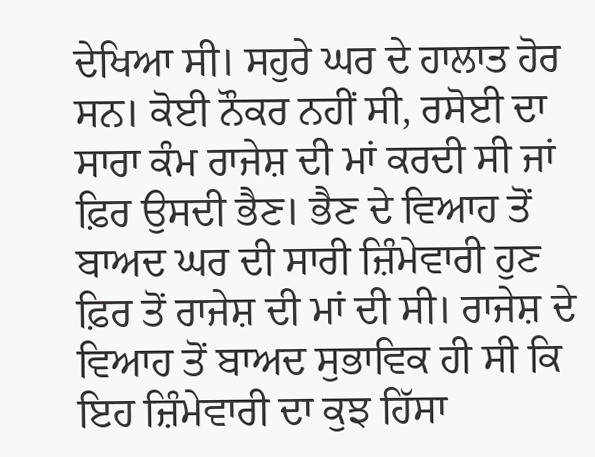ਦੇਖਿਆ ਸੀ। ਸਹੁਰੇ ਘਰ ਦੇ ਹਾਲਾਤ ਹੋਰ ਸਨ। ਕੋਈ ਨੌਕਰ ਨਹੀਂ ਸੀ, ਰਸੋਈ ਦਾ ਸਾਰਾ ਕੰਮ ਰਾਜੇਸ਼ ਦੀ ਮਾਂ ਕਰਦੀ ਸੀ ਜਾਂ ਫ਼ਿਰ ਉਸਦੀ ਭੈਣ। ਭੈਣ ਦੇ ਵਿਆਹ ਤੋਂ ਬਾਅਦ ਘਰ ਦੀ ਸਾਰੀ ਜ਼ਿੰਮੇਵਾਰੀ ਹੁਣ ਫ਼ਿਰ ਤੋਂ ਰਾਜੇਸ਼ ਦੀ ਮਾਂ ਦੀ ਸੀ। ਰਾਜੇਸ਼ ਦੇ ਵਿਆਹ ਤੋਂ ਬਾਅਦ ਸੁਭਾਵਿਕ ਹੀ ਸੀ ਕਿ ਇਹ ਜ਼ਿੰਮੇਵਾਰੀ ਦਾ ਕੁਝ ਹਿੱਸਾ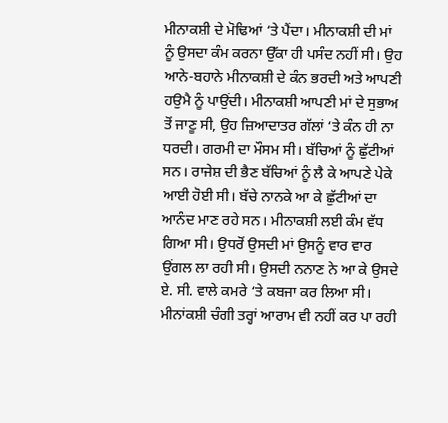ਮੀਨਾਕਸ਼ੀ ਦੇ ਮੋਢਿਆਂ ‘ਤੇ ਪੈਂਦਾ। ਮੀਨਾਕਸ਼ੀ ਦੀ ਮਾਂ ਨੂੰ ਉਸਦਾ ਕੰਮ ਕਰਨਾ ਉੱਕਾ ਹੀ ਪਸੰਦ ਨਹੀਂ ਸੀ। ਉਹ ਆਨੇ-ਬਹਾਨੇ ਮੀਨਾਕਸ਼ੀ ਦੇ ਕੰਨ ਭਰਦੀ ਅਤੇ ਆਪਣੀ ਹਉਮੈ ਨੂੰ ਪਾਉਂਦੀ। ਮੀਨਾਕਸ਼ੀ ਆਪਣੀ ਮਾਂ ਦੇ ਸੁਭਾਅ ਤੋਂ ਜਾਣੂ ਸੀ, ਉਹ ਜ਼ਿਆਦਾਤਰ ਗੱਲਾਂ ‘ਤੇ ਕੰਨ ਹੀ ਨਾ ਧਰਦੀ। ਗਰਮੀ ਦਾ ਮੌਸਮ ਸੀ। ਬੱਚਿਆਂ ਨੂੰ ਛੁੱਟੀਆਂ ਸਨ। ਰਾਜੇਸ਼ ਦੀ ਭੈਣ ਬੱਚਿਆਂ ਨੂੰ ਲੈ ਕੇ ਆਪਣੇ ਪੇਕੇ ਆਈ ਹੋਈ ਸੀ। ਬੱਚੇ ਨਾਨਕੇ ਆ ਕੇ ਛੁੱਟੀਆਂ ਦਾ ਆਨੰਦ ਮਾਣ ਰਹੇ ਸਨ। ਮੀਨਾਕਸ਼ੀ ਲਈ ਕੰਮ ਵੱਧ ਗਿਆ ਸੀ। ਉਧਰੋਂ ਉਸਦੀ ਮਾਂ ਉਸਨੂੰ ਵਾਰ ਵਾਰ ਉਂਗਲ ਲਾ ਰਹੀ ਸੀ। ਉਸਦੀ ਨਨਾਣ ਨੇ ਆ ਕੇ ਉਸਦੇ ਏ. ਸੀ. ਵਾਲੇ ਕਮਰੇ ‘ਤੇ ਕਬਜਾ ਕਰ ਲਿਆ ਸੀ। ਮੀਨਾਂਕਸ਼ੀ ਚੰਗੀ ਤਰ੍ਹਾਂ ਆਰਾਮ ਵੀ ਨਹੀਂ ਕਰ ਪਾ ਰਹੀ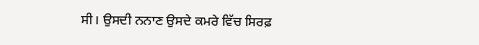ਸੀ। ਉਸਦੀ ਨਨਾਣ ਉਸਦੇ ਕਮਰੇ ਵਿੱਚ ਸਿਰਫ਼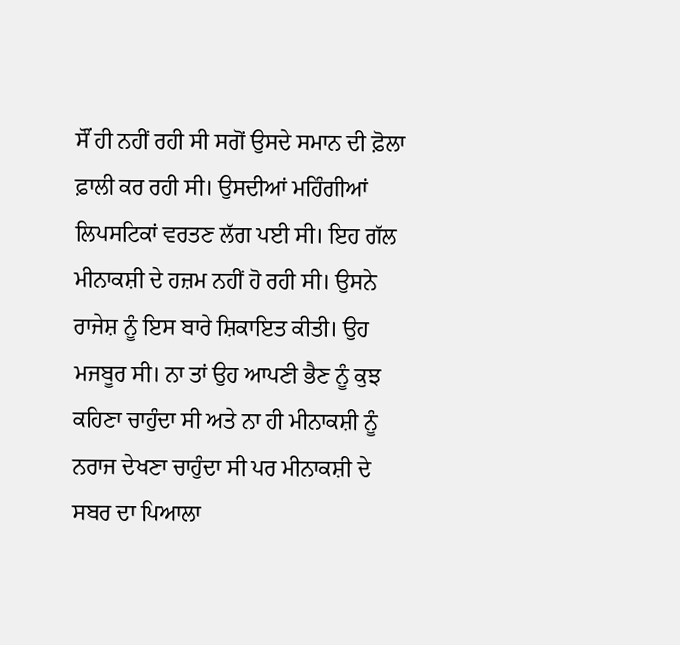ਸੌਂ ਹੀ ਨਹੀਂ ਰਹੀ ਸੀ ਸਗੋਂ ਉਸਦੇ ਸਮਾਨ ਦੀ ਫ਼ੋਲਾ ਫ਼ਾਲੀ ਕਰ ਰਹੀ ਸੀ। ਉਸਦੀਆਂ ਮਹਿੰਗੀਆਂ ਲਿਪਸਟਿਕਾਂ ਵਰਤਣ ਲੱਗ ਪਈ ਸੀ। ਇਹ ਗੱਲ ਮੀਨਾਕਸ਼ੀ ਦੇ ਹਜ਼ਮ ਨਹੀਂ ਹੋ ਰਹੀ ਸੀ। ਉਸਨੇ ਰਾਜੇਸ਼ ਨੂੰ ਇਸ ਬਾਰੇ ਸ਼ਿਕਾਇਤ ਕੀਤੀ। ਉਹ ਮਜਬੂਰ ਸੀ। ਨਾ ਤਾਂ ਉਹ ਆਪਣੀ ਭੈਣ ਨੂੰ ਕੁਝ ਕਹਿਣਾ ਚਾਹੁੰਦਾ ਸੀ ਅਤੇ ਨਾ ਹੀ ਮੀਨਾਕਸ਼ੀ ਨੂੰ ਨਰਾਜ ਦੇਖਣਾ ਚਾਹੁੰਦਾ ਸੀ ਪਰ ਮੀਨਾਕਸ਼ੀ ਦੇ ਸਬਰ ਦਾ ਪਿਆਲਾ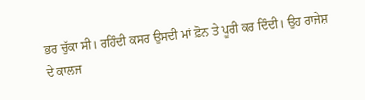ਭਰ ਚੁੱਕਾ ਸੀ। ਰਹਿੰਦੀ ਕਸਰ ਉਸਦੀ ਮਾਂ ਫ਼ੋਨ ਤੇ ਪੂਰੀ ਕਰ ਦਿੰਦੀ। ਉਹ ਰਾਜੇਸ਼ ਦੇ ਕਾਲਜ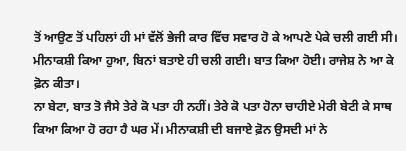ਤੋਂ ਆਉਣ ਤੋਂ ਪਹਿਲਾਂ ਹੀ ਮਾਂ ਵੱਲੋਂ ਭੇਜੀ ਕਾਰ ਵਿੱਚ ਸਵਾਰ ਹੋ ਕੇ ਆਪਣੇ ਪੇਕੇ ਚਲੀ ਗਈ ਸੀ।
ਮੀਨਾਕਸ਼ੀ ਕਿਆ ਹੁਆ, ਬਿਨਾਂ ਬਤਾਏ ਹੀ ਚਲੀ ਗਈ। ਬਾਤ ਕਿਆ ਹੋਈ। ਰਾਜੇਸ਼ ਨੇ ਆ ਕੇ ਫ਼ੋਨ ਕੀਤਾ।
ਨਾ ਬੇਟਾ, ਬਾਤ ਤੋ ਜੈਸੇ ਤੇਰੇ ਕੋ ਪਤਾ ਹੀ ਨਹੀਂ। ਤੇਰੇ ਕੋ ਪਤਾ ਹੋਨਾ ਚਾਹੀਏ ਮੇਰੀ ਬੇਟੀ ਕੇ ਸਾਥ ਕਿਆ ਕਿਆ ਹੋ ਰਹਾ ਹੈ ਘਰ ਮੇਂ। ਮੀਨਾਕਸ਼ੀ ਦੀ ਬਜਾਏ ਫ਼ੋਨ ਉਸਦੀ ਮਾਂ ਨੇ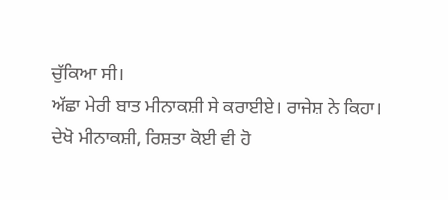ਚੁੱਕਿਆ ਸੀ।
ਅੱਛਾ ਮੇਰੀ ਬਾਤ ਮੀਨਾਕਸ਼ੀ ਸੇ ਕਰਾਈਏ। ਰਾਜੇਸ਼ ਨੇ ਕਿਹਾ।
ਦੇਖੋ ਮੀਨਾਕਸ਼ੀ, ਰਿਸ਼ਤਾ ਕੋਈ ਵੀ ਹੋ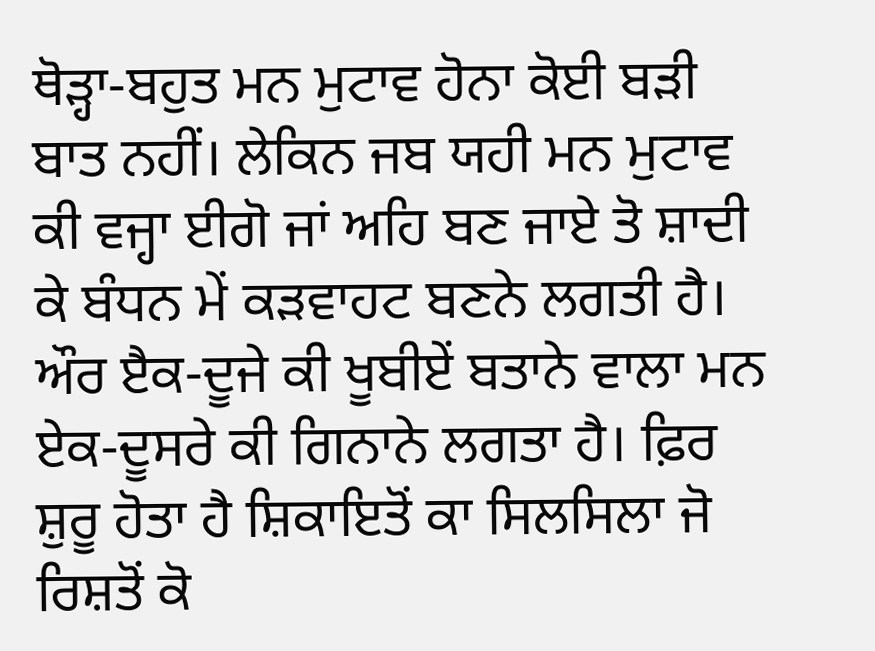ਥੋੜ੍ਹਾ-ਬਹੁਤ ਮਨ ਮੁਟਾਵ ਹੋਨਾ ਕੋਈ ਬੜੀ ਬਾਤ ਨਹੀਂ। ਲੇਕਿਨ ਜਬ ਯਹੀ ਮਨ ਮੁਟਾਵ ਕੀ ਵਜ੍ਹਾ ਈਗੋ ਜਾਂ ਅਹਿ ਬਣ ਜਾਏ ਤੋ ਸ਼ਾਦੀ ਕੇ ਬੰਧਨ ਮੇਂ ਕੜਵਾਹਟ ਬਣਨੇ ਲਗਤੀ ਹੈ। ਔਰ ੲੈਕ-ਦੂਜੇ ਕੀ ਖੂਬੀਏਂ ਬਤਾਨੇ ਵਾਲਾ ਮਨ ਏਕ-ਦੂਸਰੇ ਕੀ ਗਿਨਾਨੇ ਲਗਤਾ ਹੈ। ਫ਼ਿਰ ਸ਼ੁਰੂ ਹੋਤਾ ਹੈ ਸ਼ਿਕਾਇਤੋਂ ਕਾ ਸਿਲਸਿਲਾ ਜੋ ਰਿਸ਼ਤੋਂ ਕੋ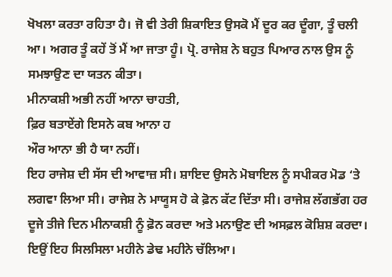ਖੋਖਲਾ ਕਰਤਾ ਰਹਿਤਾ ਹੈ। ਜੋ ਵੀ ਤੇਰੀ ਸ਼ਿਕਾਇਤ ਉਸਕੋ ਮੈਂ ਦੂਰ ਕਰ ਦੂੰਗਾ, ਤੂੰ ਚਲੀ ਆ। ਅਗਰ ਤੂੰ ਕਹੇਂ ਤੋਂ ਮੈਂ ਆ ਜਾਤਾ ਹੂੰ। ਪ੍ਰੋ. ਰਾਜੇਸ਼ ਨੇ ਬਹੁਤ ਪਿਆਰ ਨਾਲ ਉਸ ਨੂੰ ਸਮਝਾਉਣ ਦਾ ਯਤਨ ਕੀਤਾ।
ਮੀਨਾਕਸ਼ੀ ਅਭੀ ਨਹੀਂ ਆਨਾ ਚਾਹਤੀ,
ਫ਼ਿਰ ਬਤਾਏਂਗੇ ਇਸਨੇ ਕਬ ਆਨਾ ਹ
ਔਰ ਆਨਾ ਭੀ ਹੈ ਯਾ ਨਹੀਂ।
ਇਹ ਰਾਜੇਸ਼ ਦੀ ਸੱਸ ਦੀ ਆਵਾਜ਼ ਸੀ। ਸ਼ਾਇਦ ਉਸਨੇ ਮੋਬਾਇਲ ਨੂੰ ਸਪੀਕਰ ਮੋਡ ‘ਤੇ ਲਗਵਾ ਲਿਆ ਸੀ। ਰਾਜੇਸ਼ ਨੇ ਮਾਯੂਸ ਹੋ ਕੇ ਫ਼ੋਨ ਕੱਟ ਦਿੱਤਾ ਸੀ। ਰਾਜੇਸ਼ ਲੱਗਭੱਗ ਹਰ ਦੂਜੇ ਤੀਜੇ ਦਿਨ ਮੀਨਾਕਸ਼ੀ ਨੂੰ ਫ਼ੋਨ ਕਰਦਾ ਅਤੇ ਮਨਾਉਣ ਦੀ ਅਸਫ਼ਲ ਕੋਸ਼ਿਸ਼ ਕਰਦਾ। ਇਉਂ ਇਹ ਸਿਲਸਿਲਾ ਮਹੀਨੇ ਡੇਢ ਮਹੀਨੇ ਚੱਲਿਆ।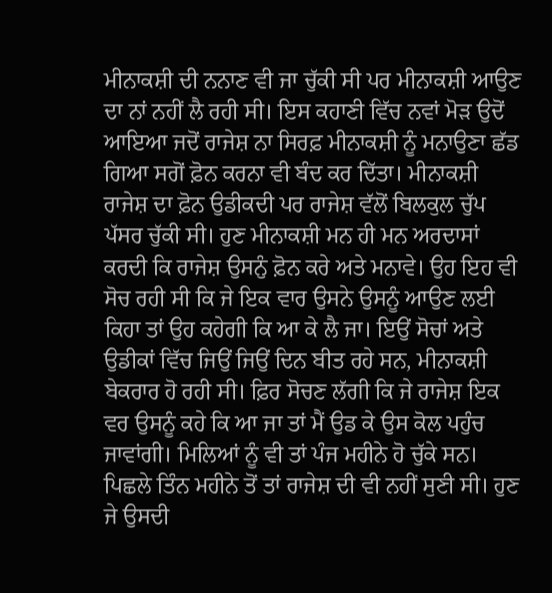ਮੀਨਾਕਸ਼ੀ ਦੀ ਨਨਾਣ ਵੀ ਜਾ ਚੁੱਕੀ ਸੀ ਪਰ ਮੀਨਾਕਸ਼ੀ ਆਉਣ ਦਾ ਨਾਂ ਨਹੀਂ ਲੈ ਰਹੀ ਸੀ। ਇਸ ਕਹਾਣੀ ਵਿੱਚ ਨਵਾਂ ਮੋੜ ਉਦੋਂ ਆਇਆ ਜਦੋਂ ਰਾਜੇਸ਼ ਨਾ ਸਿਰਫ਼ ਮੀਨਾਕਸ਼ੀ ਨੂੰ ਮਨਾਉਣਾ ਛੱਡ ਗਿਆ ਸਗੋਂ ਫ਼ੋਨ ਕਰਨਾ ਵੀ ਬੰਦ ਕਰ ਦਿੱਤਾ। ਮੀਨਾਕਸ਼ੀ ਰਾਜੇਸ਼ ਦਾ ਫ਼ੋਨ ਉਡੀਕਦੀ ਪਰ ਰਾਜੇਸ਼ ਵੱਲੋਂ ਬਿਲਕੁਲ ਚੁੱਪ ਪੱਸਰ ਚੁੱਕੀ ਸੀ। ਹੁਣ ਮੀਨਾਕਸ਼ੀ ਮਨ ਹੀ ਮਨ ਅਰਦਾਸਾਂ ਕਰਦੀ ਕਿ ਰਾਜੇਸ਼ ਉਸਨੁੰ ਫ਼ੋਨ ਕਰੇ ਅਤੇ ਮਨਾਵੇ। ਉਹ ਇਹ ਵੀ ਸੋਚ ਰਹੀ ਸੀ ਕਿ ਜੇ ਇਕ ਵਾਰ ਉਸਨੇ ਉਸਨੂੰ ਆਉਣ ਲਈ ਕਿਹਾ ਤਾਂ ਉਹ ਕਹੇਗੀ ਕਿ ਆ ਕੇ ਲੈ ਜਾ। ਇਉਂ ਸੋਚਾਂ ਅਤੇ ਉਡੀਕਾਂ ਵਿੱਚ ਜਿਉਂ ਜਿਉਂ ਦਿਨ ਬੀਤ ਰਹੇ ਸਨ, ਮੀਨਾਕਸ਼ੀ ਬੇਕਰਾਰ ਹੋ ਰਹੀ ਸੀ। ਫ਼ਿਰ ਸੋਚਣ ਲੱਗੀ ਕਿ ਜੇ ਰਾਜੇਸ਼ ਇਕ ਵਰ ਉਸਨੂੰ ਕਹੇ ਕਿ ਆ ਜਾ ਤਾਂ ਮੈਂ ਉਡ ਕੇ ਉਸ ਕੋਲ ਪਹੁੰਚ ਜਾਵਾਂਗੀ। ਮਿਲਿਆਂ ਨੂੰ ਵੀ ਤਾਂ ਪੰਜ ਮਹੀਨੇ ਹੋ ਚੁੱਕੇ ਸਨ। ਪਿਛਲੇ ਤਿੰਨ ਮਹੀਨੇ ਤੋਂ ਤਾਂ ਰਾਜੇਸ਼ ਦੀ ਵੀ ਨਹੀਂ ਸੁਣੀ ਸੀ। ਹੁਣ ਜੇ ਉਸਦੀ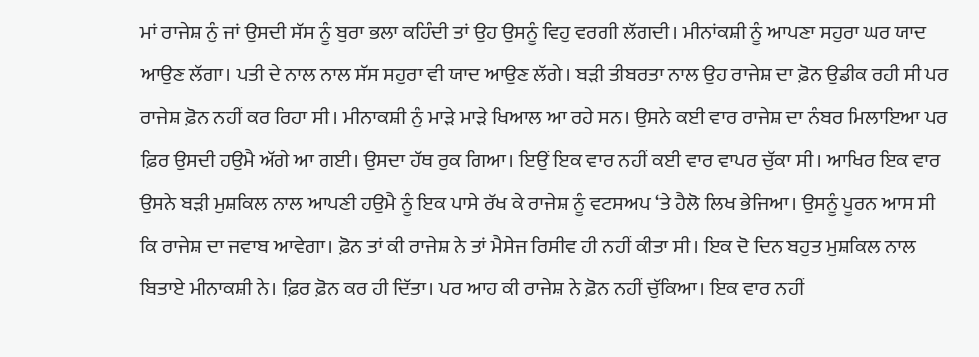ਮਾਂ ਰਾਜੇਸ਼ ਨੁੰ ਜਾਂ ਉਸਦੀ ਸੱਸ ਨੂੰ ਬੁਰਾ ਭਲਾ ਕਹਿੰਦੀ ਤਾਂ ਉਹ ਉਸਨੂੰ ਵਿਹੁ ਵਰਗੀ ਲੱਗਦੀ। ਮੀਨਾਂਕਸ਼ੀ ਨੂੰ ਆਪਣਾ ਸਹੁਰਾ ਘਰ ਯਾਦ ਆਉਣ ਲੱਗਾ। ਪਤੀ ਦੇ ਨਾਲ ਨਾਲ ਸੱਸ ਸਹੁਰਾ ਵੀ ਯਾਦ ਆਉਣ ਲੱਗੇ। ਬੜੀ ਤੀਬਰਤਾ ਨਾਲ ਉਹ ਰਾਜੇਸ਼ ਦਾ ਫ਼ੋਨ ਉਡੀਕ ਰਹੀ ਸੀ ਪਰ ਰਾਜੇਸ਼ ਫ਼ੋਨ ਨਹੀਂ ਕਰ ਰਿਹਾ ਸੀ। ਮੀਨਾਕਸ਼ੀ ਨੁੰ ਮਾੜੇ ਮਾੜੇ ਖਿਆਲ ਆ ਰਹੇ ਸਨ। ਉਸਨੇ ਕਈ ਵਾਰ ਰਾਜੇਸ਼ ਦਾ ਨੰਬਰ ਮਿਲਾਇਆ ਪਰ ਫ਼ਿਰ ਉਸਦੀ ਹਉਮੈ ਅੱਗੇ ਆ ਗਈ। ਉਸਦਾ ਹੱਥ ਰੁਕ ਗਿਆ। ਇਉਂ ਇਕ ਵਾਰ ਨਹੀਂ ਕਈ ਵਾਰ ਵਾਪਰ ਚੁੱਕਾ ਸੀ। ਆਖਿਰ ਇਕ ਵਾਰ ਉਸਨੇ ਬੜੀ ਮੁਸ਼ਕਿਲ ਨਾਲ ਆਪਣੀ ਹਉਮੈ ਨੂੰ ਇਕ ਪਾਸੇ ਰੱਖ ਕੇ ਰਾਜੇਸ਼ ਨੂੰ ਵਟਸਅਪ ‘ਤੇ ਹੈਲੋ ਲਿਖ ਭੇਜਿਆ। ਉਸਨੂੰ ਪੂਰਨ ਆਸ ਸੀ ਕਿ ਰਾਜੇਸ਼ ਦਾ ਜਵਾਬ ਆਵੇਗਾ। ਫ਼ੋਨ ਤਾਂ ਕੀ ਰਾਜੇਸ਼ ਨੇ ਤਾਂ ਮੈਸੇਜ ਰਿਸੀਵ ਹੀ ਨਹੀਂ ਕੀਤਾ ਸੀ। ਇਕ ਦੋ ਦਿਨ ਬਹੁਤ ਮੁਸ਼ਕਿਲ ਨਾਲ ਬਿਤਾਏ ਮੀਨਾਕਸ਼ੀ ਨੇ। ਫ਼ਿਰ ਫ਼ੋਨ ਕਰ ਹੀ ਦਿੱਤਾ। ਪਰ ਆਹ ਕੀ ਰਾਜੇਸ਼ ਨੇ ਫ਼ੋਨ ਨਹੀਂ ਚੁੱਕਿਆ। ਇਕ ਵਾਰ ਨਹੀਂ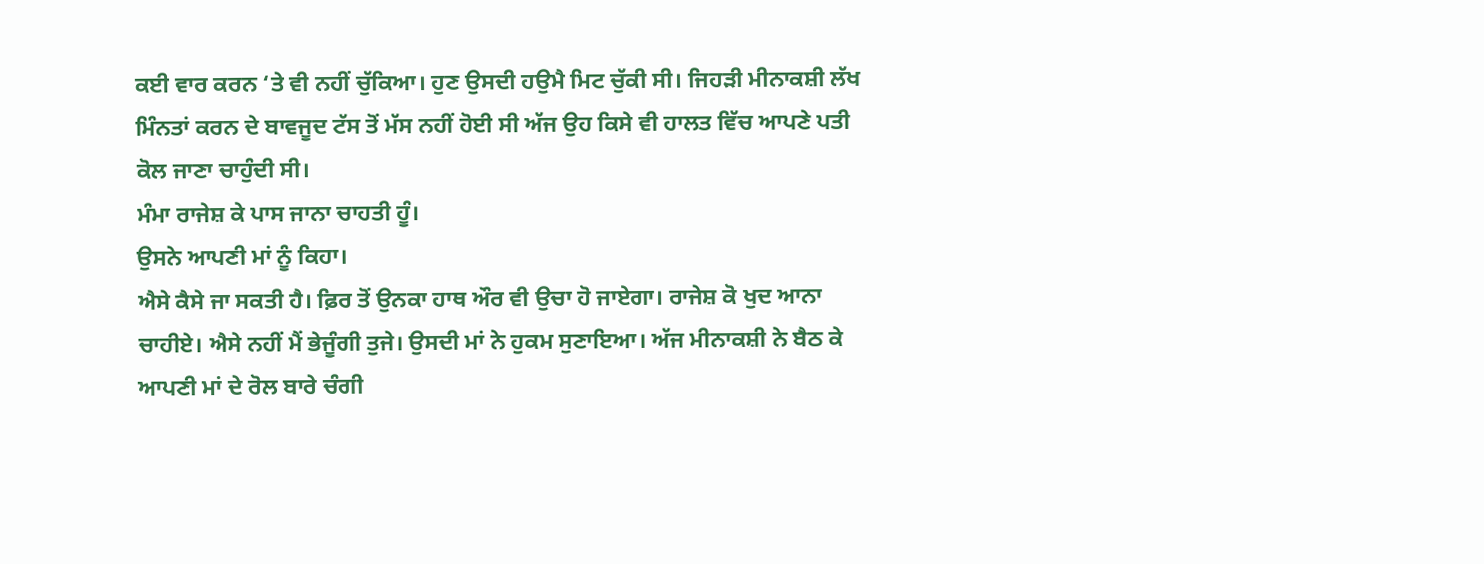ਕਈ ਵਾਰ ਕਰਨ ‘ਤੇ ਵੀ ਨਹੀਂ ਚੁੱਕਿਆ। ਹੁਣ ਉਸਦੀ ਹਉਮੈ ਮਿਟ ਚੁੱਕੀ ਸੀ। ਜਿਹੜੀ ਮੀਨਾਕਸ਼ੀ ਲੱਖ ਮਿੰਨਤਾਂ ਕਰਨ ਦੇ ਬਾਵਜੂਦ ਟੱਸ ਤੋਂ ਮੱਸ ਨਹੀਂ ਹੋਈ ਸੀ ਅੱਜ ਉਹ ਕਿਸੇ ਵੀ ਹਾਲਤ ਵਿੱਚ ਆਪਣੇ ਪਤੀ ਕੋਲ ਜਾਣਾ ਚਾਹੁੰਦੀ ਸੀ।
ਮੰਮਾ ਰਾਜੇਸ਼ ਕੇ ਪਾਸ ਜਾਨਾ ਚਾਹਤੀ ਹੂੰ।
ਉਸਨੇ ਆਪਣੀ ਮਾਂ ਨੂੰ ਕਿਹਾ।
ਐਸੇ ਕੈਸੇ ਜਾ ਸਕਤੀ ਹੈ। ਫ਼ਿਰ ਤੋਂ ਉਨਕਾ ਹਾਥ ਔਰ ਵੀ ਉਚਾ ਹੋ ਜਾਏਗਾ। ਰਾਜੇਸ਼ ਕੋ ਖੁਦ ਆਨਾ ਚਾਹੀਏ। ਐਸੇ ਨਹੀਂ ਮੈਂ ਭੇਜੂੰਗੀ ਤੁਜੇ। ਉਸਦੀ ਮਾਂ ਨੇ ਹੁਕਮ ਸੁਣਾਇਆ। ਅੱਜ ਮੀਨਾਕਸ਼ੀ ਨੇ ਬੈਠ ਕੇ ਆਪਣੀ ਮਾਂ ਦੇ ਰੋਲ ਬਾਰੇ ਚੰਗੀ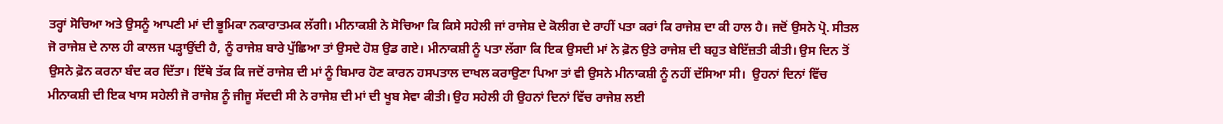ਤਰ੍ਹਾਂ ਸੋਚਿਆ ਅਤੇ ਉਸਨੂੰ ਆਪਣੀ ਮਾਂ ਦੀ ਭੂਮਿਕਾ ਨਕਾਰਾਤਮਕ ਲੱਗੀ। ਮੀਨਾਕਸ਼ੀ ਨੇ ਸੋਚਿਆ ਕਿ ਕਿਸੇ ਸਹੇਲੀ ਜਾਂ ਰਾਜੇਸ਼ ਦੇ ਕੋਲੀਗ ਦੇ ਰਾਹੀਂ ਪਤਾ ਕਰਾਂ ਕਿ ਰਾਜੇਸ਼ ਦਾ ਕੀ ਹਾਲ ਹੈ। ਜਦੋਂ ਉਸਨੇ ਪ੍ਰੋ. ਸੀਤਲ ਜੋ ਰਾਜੇਸ਼ ਦੇ ਨਾਲ ਹੀ ਕਾਲਜ ਪੜ੍ਹਾਉਂਦੀ ਹੈ, ਨੂੰ ਰਾਜੇਸ਼ ਬਾਰੇ ਪੁੱਛਿਆ ਤਾਂ ਉਸਦੇ ਹੋਸ਼ ਉਡ ਗਏ। ਮੀਨਾਕਸ਼ੀ ਨੂੰ ਪਤਾ ਲੱਗਾ ਕਿ ਇਕ ਉਸਦੀ ਮਾਂ ਨੇ ਫ਼ੋਨ ਉਤੇ ਰਾਜੇਸ਼ ਦੀ ਬਹੁਤ ਬੇਇੱਜ਼ਤੀ ਕੀਤੀ। ਉਸ ਦਿਨ ਤੋਂ ਉਸਨੇ ਫ਼ੋਨ ਕਰਨਾ ਬੰਦ ਕਰ ਦਿੱਤਾ। ਇੱਥੇ ਤੱਕ ਕਿ ਜਦੋਂ ਰਾਜੇਸ਼ ਦੀ ਮਾਂ ਨੂੰ ਬਿਮਾਰ ਹੋਣ ਕਾਰਨ ਹਸਪਤਾਲ ਦਾਖਲ ਕਰਾਉਣਾ ਪਿਆ ਤਾਂ ਵੀ ਉਸਨੇ ਮੀਨਾਕਸ਼ੀ ਨੂੰ ਨਹੀਂ ਦੱਸਿਆ ਸੀ।  ਉਹਨਾਂ ਦਿਨਾਂ ਵਿੱਚ ਮੀਨਾਕਸ਼ੀ ਦੀ ਇਕ ਖਾਸ ਸਹੇਲੀ ਜੋ ਰਾਜੇਸ਼ ਨੂੰ ਜੀਜੂ ਸੱਦਦੀ ਸੀ ਨੇ ਰਾਜੇਸ਼ ਦੀ ਮਾਂ ਦੀ ਖੂਬ ਸੇਵਾ ਕੀਤੀ। ਉਹ ਸਹੇਲੀ ਹੀ ਉਹਨਾਂ ਦਿਨਾਂ ਵਿੱਚ ਰਾਜੇਸ਼ ਲਈ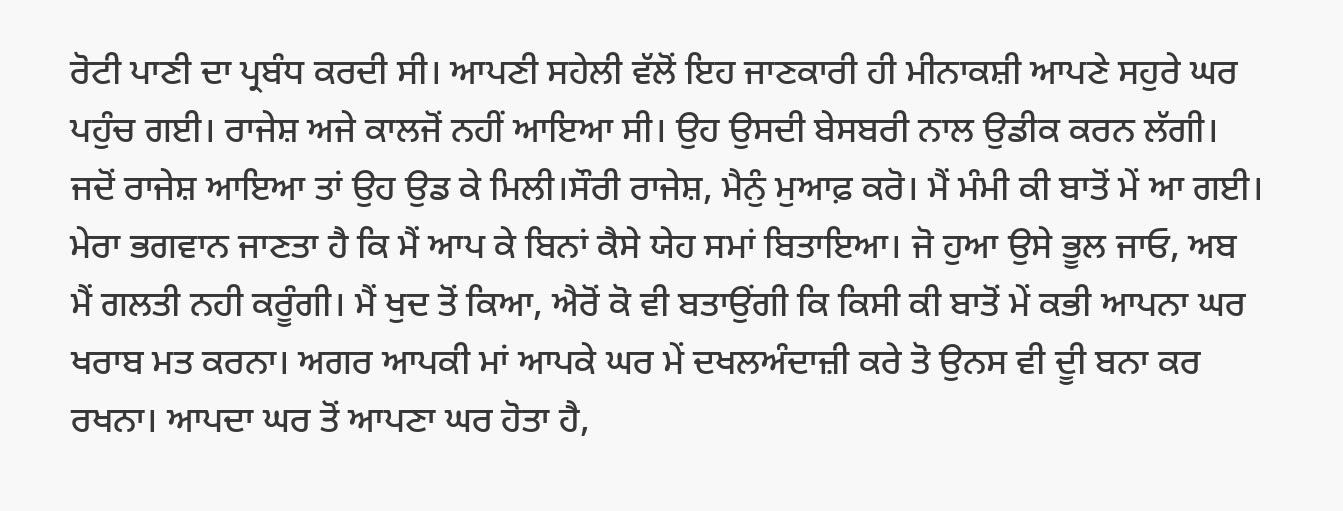ਰੋਟੀ ਪਾਣੀ ਦਾ ਪ੍ਰਬੰਧ ਕਰਦੀ ਸੀ। ਆਪਣੀ ਸਹੇਲੀ ਵੱਲੋਂ ਇਹ ਜਾਣਕਾਰੀ ਹੀ ਮੀਨਾਕਸ਼ੀ ਆਪਣੇ ਸਹੁਰੇ ਘਰ ਪਹੁੰਚ ਗਈ। ਰਾਜੇਸ਼ ਅਜੇ ਕਾਲਜੋਂ ਨਹੀਂ ਆਇਆ ਸੀ। ਉਹ ਉਸਦੀ ਬੇਸਬਰੀ ਨਾਲ ਉਡੀਕ ਕਰਨ ਲੱਗੀ। ਜਦੋਂ ਰਾਜੇਸ਼ ਆਇਆ ਤਾਂ ਉਹ ਉਡ ਕੇ ਮਿਲੀ।ਸੌਰੀ ਰਾਜੇਸ਼, ਮੈਨੁੰ ਮੁਆਫ਼ ਕਰੋ। ਮੈਂ ਮੰਮੀ ਕੀ ਬਾਤੋਂ ਮੇਂ ਆ ਗਈ। ਮੇਰਾ ਭਗਵਾਨ ਜਾਣਤਾ ਹੈ ਕਿ ਮੈਂ ਆਪ ਕੇ ਬਿਨਾਂ ਕੈਸੇ ਯੇਹ ਸਮਾਂ ਬਿਤਾਇਆ। ਜੋ ਹੁਆ ਉਸੇ ਭੂਲ ਜਾਓ, ਅਬ ਮੈਂ ਗਲਤੀ ਨਹੀ ਕਰੂੰਗੀ। ਮੈਂ ਖੁਦ ਤੋਂ ਕਿਆ, ਐਰੋਂ ਕੋ ਵੀ ਬਤਾਉਂਗੀ ਕਿ ਕਿਸੀ ਕੀ ਬਾਤੋਂ ਮੇਂ ਕਭੀ ਆਪਨਾ ਘਰ ਖਰਾਬ ਮਤ ਕਰਨਾ। ਅਗਰ ਆਪਕੀ ਮਾਂ ਆਪਕੇ ਘਰ ਮੇਂ ਦਖਲਅੰਦਾਜ਼ੀ ਕਰੇ ਤੋ ਉਨਸ ਵੀ ਦੂੀ ਬਨਾ ਕਰ ਰਖਨਾ। ਆਪਦਾ ਘਰ ਤੋਂ ਆਪਣਾ ਘਰ ਹੋਤਾ ਹੈ,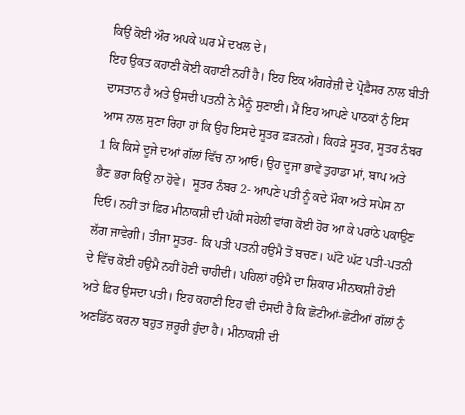ਕਿਉਂ ਕੋਈ ਔਰ ਅਪਕੇ ਘਰ ਮੇਂ ਦਖਲ ਦੇ।
ਇਹ ਉਕਤ ਕਹਾਣੀ ਕੋਈ ਕਹਾਣੀ ਨਹੀਂ ਹੈ। ਇਹ ਇਕ ਅੰਗਰੇਜ਼ੀ ਦੇ ਪ੍ਰੋਫ਼ੈਸਰ ਨਾਲ ਬੀਤੀ ਦਾਸਤਾਨ ਹੈ ਅਤੇ ਉਸਦੀ ਪਤਨੀ ਨੇ ਮੈਨੂੰ ਸੁਣਾਈ। ਮੈਂ ਇਹ ਆਪਣੇ ਪਾਠਕਾਂ ਨੁੰ ਇਸ ਆਸ ਨਾਲ ਸੁਣਾ ਰਿਹਾ ਹਾਂ ਕਿ ਉਹ ਇਸਦੇ ਸੂਤਰ ਫ਼ੜਨਗੇ। ਕਿਹੜੇ ਸੂਤਰ, ਸੂਤਰ ਨੰਬਰ 1 ਕਿ ਕਿਸੇ ਦੂਜੇ ਦਆਂ ਗੱਲਾਂ ਵਿੱਚ ਨਾ ਆਓ। ਉਹ ਦੂਜਾ ਭਾਵੇਂ ਤੁਹਾਡਾ ਮਾਂ, ਬਾਪ ਅਤੇ ਭੈਣ ਭਰਾ ਕਿਉਂ ਨਾ ਹੋਵੇ।  ਸੂਤਰ ਨੰਬਰ 2- ਆਪਣੇ ਪਤੀ ਨੂੰ ਕਦੇ ਮੌਕਾ ਅਤੇ ਸਪੇਸ ਨਾ ਦਿਓ। ਨਹੀਂ ਤਾਂ ਫ਼ਿਰ ਮੀਨਾਕਸ਼ੀ ਦੀ ਪੱਕੀ ਸਹੇਲੀ ਵਾਂਗ ਕੋਈ ਹੋਰ ਆ ਕੇ ਪਰਾਂਠੇ ਪਕਾਉਣ ਲੱਗ ਜਾਵੇਗੀ। ਤੀਜਾ ਸੂਤਰ- ਕਿ ਪਤੀ ਪਤਨੀ ਹਉਮੈ ਤੋਂ ਬਚਣ। ਘੱਟੋ ਘੱਟ ਪਤੀ-ਪਤਨੀ ਦੇ ਵਿੱਚ ਕੋਈ ਹਉਮੈ ਨਹੀਂ ਹੋਣੀ ਚਾਹੀਦੀ। ਪਹਿਲਾਂ ਹਉਮੈ ਦਾ ਸ਼ਿਕਾਰ ਮੀਨਾਕਸ਼ੀ ਹੋਈ ਅਤੇ ਫ਼ਿਰ ਉਸਦਾ ਪਤੀ। ਇਹ ਕਹਾਣੀ ਇਹ ਵੀ ਦੰਸਦੀ ਹੈ ਕਿ ਛੋਟੀਆਂ-ਛੋਟੀਆਂ ਗੱਲਾਂ ਨੁੰ ਅਣਡਿੱਠ ਕਰਨਾ ਬਹੁਤ ਜ਼ਰੂਰੀ ਹੁੰਦਾ ਹੈ। ਮੀਨਾਕਸ਼ੀ ਦੀ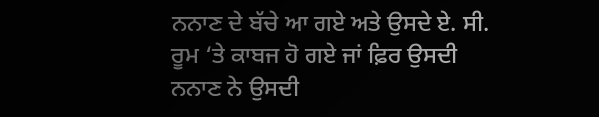ਨਨਾਣ ਦੇ ਬੱਚੇ ਆ ਗਏ ਅਤੇ ਉਸਦੇ ਏ. ਸੀ. ਰੂਮ ‘ਤੇ ਕਾਬਜ ਹੋ ਗਏ ਜਾਂ ਫ਼ਿਰ ਉਸਦੀ ਨਨਾਣ ਨੇ ਉਸਦੀ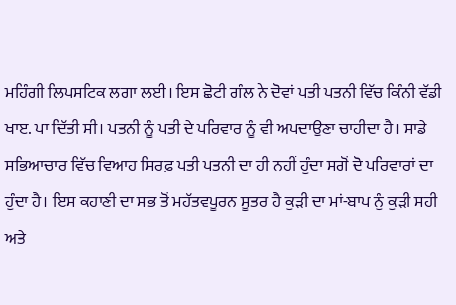ਮਹਿੰਗੀ ਲਿਪਸਟਿਕ ਲਗਾ ਲਈ। ਇਸ ਛੋਟੀ ਗੰਲ ਨੇ ਦੋਵਾਂ ਪਤੀ ਪਤਨੀ ਵਿੱਚ ਕਿੰਨੀ ਵੱਡੀ ਖਾੲ. ਪਾ ਦਿੱਤੀ ਸੀ। ਪਤਨੀ ਨੂੰ ਪਤੀ ਦੇ ਪਰਿਵਾਰ ਨੂੰ ਵੀ ਅਪਦਾਉਣਾ ਚਾਹੀਦਾ ਹੈ। ਸਾਡੇ ਸਭਿਆਚਾਰ ਵਿੱਚ ਵਿਆਹ ਸਿਰਫ਼ ਪਤੀ ਪਤਨੀ ਦਾ ਹੀ ਨਹੀਂ ਹੁੰਦਾ ਸਗੋਂ ਦੋ ਪਰਿਵਾਰਾਂ ਦਾ ਹੁੰਦਾ ਹੈ। ਇਸ ਕਹਾਣੀ ਦਾ ਸਭ ਤੋਂ ਮਹੱਤਵਪੂਰਨ ਸੂਤਰ ਹੈ ਕੁੜੀ ਦਾ ਮਾਂ-ਬਾਪ ਨੁੰ ਕੁੜੀ ਸਹੀ ਅਤੇ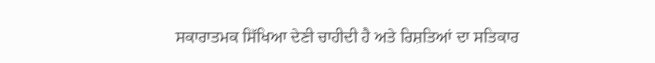ਸਕਾਰਾਤਮਕ ਸਿੱਖਿਆ ਦੇਣੀ ਚਾਹੀਦੀ ਹੈ ਅਤੇ ਰਿਸ਼ਤਿਆਂ ਦਾ ਸਤਿਕਾਰ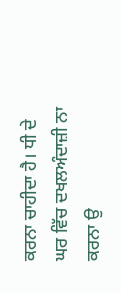ਕਰਨਾ ਚਾਹੀਦਾ ਹੈ। ਧੀ ਦੇ ਘਰ ਵਿੱਚ ਦਖਲਅੰਦਾਜ਼ੀ ਨਾ ਕਰਨਾ ਉ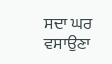ਸਦਾ ਘਰ ਵਸਾਉਣਾ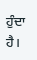ਹੁੰਦਾ ਹੈ।